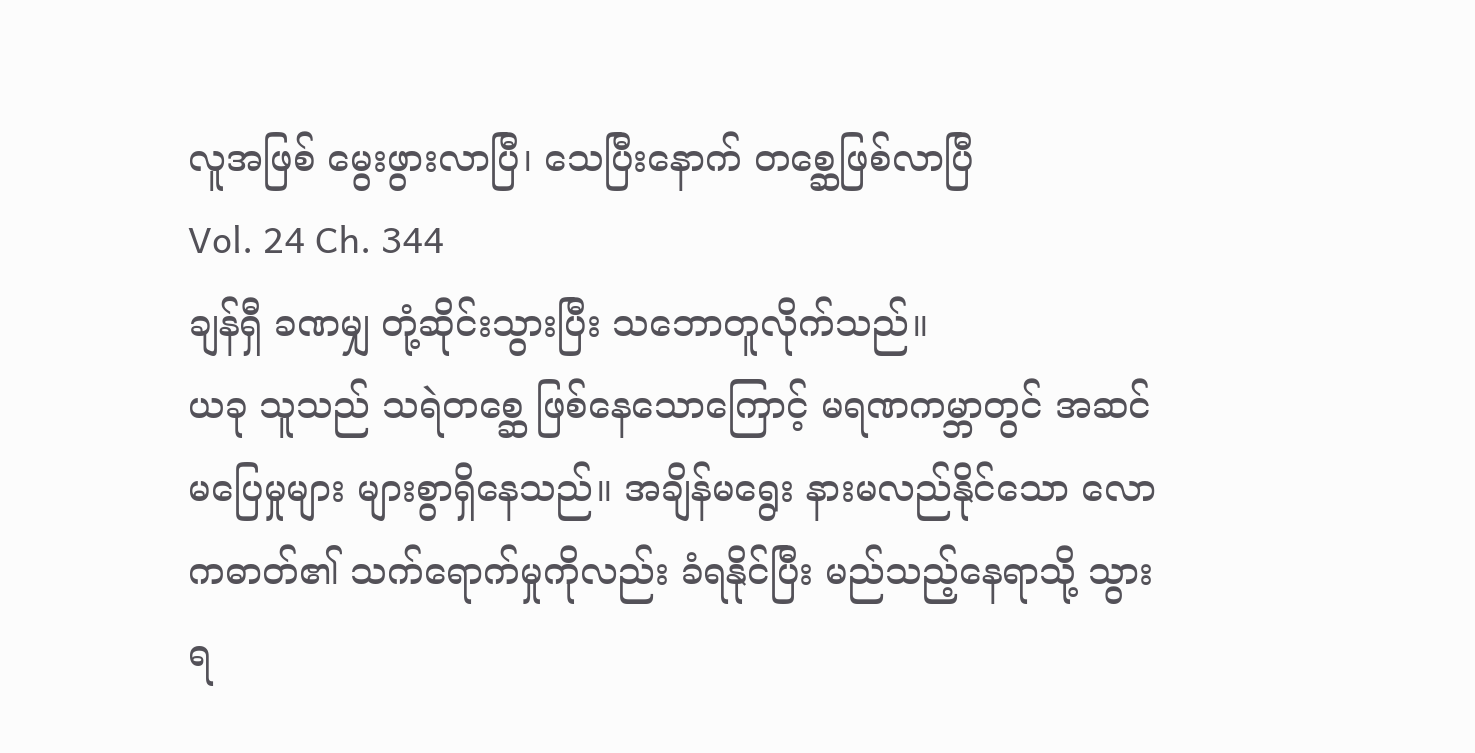လူအဖြစ် မွေးဖွားလာပြီ၊ သေပြီးနောက် တစ္ဆေဖြစ်လာပြီ
Vol. 24 Ch. 344
ချန်ရှီ ခဏမျှ တုံ့ဆိုင်းသွားပြီး သဘောတူလိုက်သည်။
ယခု သူသည် သရဲတစ္ဆေ ဖြစ်နေသောကြောင့် မရဏကမ္ဘာတွင် အဆင်မပြေမှုများ များစွာရှိနေသည်။ အချိန်မရွေး နားမလည်နိုင်သော လောကဓာတ်၏ သက်ရောက်မှုကိုလည်း ခံရနိုင်ပြီး မည်သည့်နေရာသို့ သွားရ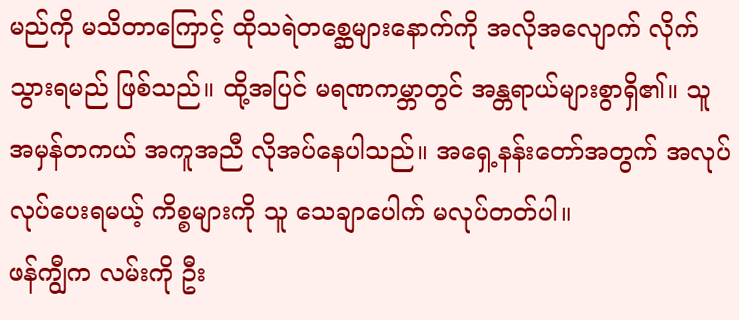မည်ကို မသိတာကြောင့် ထိုသရဲတစ္ဆေများနောက်ကို အလိုအလျောက် လိုက်သွားရမည် ဖြစ်သည်။ ထို့အပြင် မရဏကမ္ဘာတွင် အန္တရာယ်များစွာရှိ၏။ သူ အမှန်တကယ် အကူအညီ လိုအပ်နေပါသည်။ အရှေ့နန်းတော်အတွက် အလုပ်လုပ်ပေးရမယ့် ကိစ္စများကို သူ သေချာပေါက် မလုပ်တတ်ပါ။
ဖန်ကျွီက လမ်းကို ဦး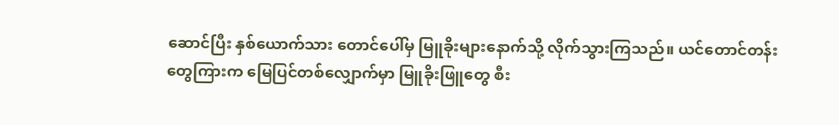ဆောင်ပြီး နှစ်ယောက်သား တောင်ပေါ်မှ မြူခိုးများနောက်သို့ လိုက်သွားကြသည်။ ယင်တောင်တန်းတွေကြားက မြေပြင်တစ်လျှောက်မှာ မြူခိုးဖြူတွေ စီး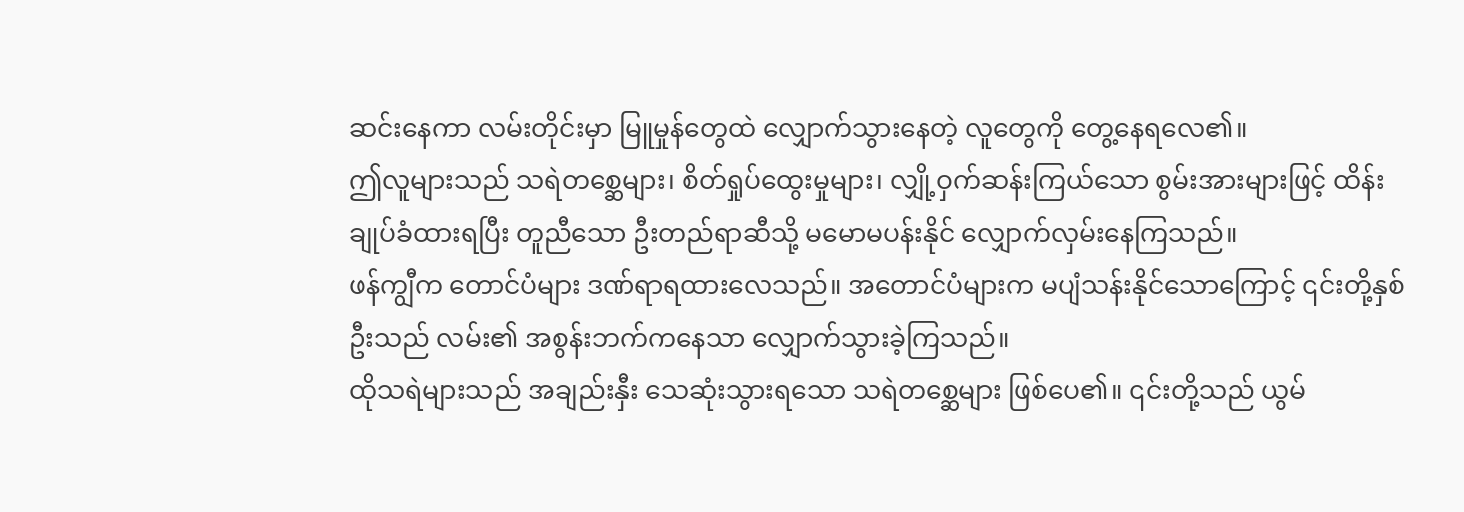ဆင်းနေကာ လမ်းတိုင်းမှာ မြူမှုန်တွေထဲ လျှောက်သွားနေတဲ့ လူတွေကို တွေ့နေရလေ၏။
ဤလူများသည် သရဲတစ္ဆေများ၊ စိတ်ရှုပ်ထွေးမှုများ၊ လျှို့ဝှက်ဆန်းကြယ်သော စွမ်းအားများဖြင့် ထိန်းချုပ်ခံထားရပြီး တူညီသော ဦးတည်ရာဆီသို့ မမောမပန်းနိုင် လျှောက်လှမ်းနေကြသည်။
ဖန်ကျွီက တောင်ပံများ ဒဏ်ရာရထားလေသည်။ အတောင်ပံများက မပျံသန်းနိုင်သောကြောင့် ၎င်းတို့နှစ်ဦးသည် လမ်း၏ အစွန်းဘက်ကနေသာ လျှောက်သွားခဲ့ကြသည်။
ထိုသရဲများသည် အချည်းနှီး သေဆုံးသွားရသော သရဲတစ္ဆေများ ဖြစ်ပေ၏။ ၎င်းတို့သည် ယွမ်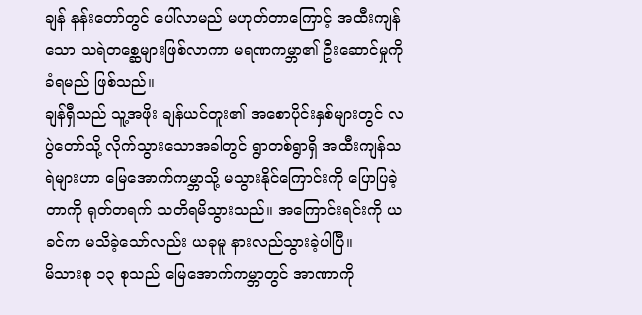ချန် နန်းတော်တွင် ပေါ်လာမည် မဟုတ်တာကြောင့် အထီးကျန်သော သရဲတစ္ဆေများဖြစ်လာကာ မရဏကမ္ဘာ၏ ဦးဆောင်မှုကို ခံရမည် ဖြစ်သည်။
ချန်ရှီသည် သူ့အဖိုး ချန်ယင်တူး၏ အစောပိုင်းနှစ်များတွင် လပွဲတော်သို့ လိုက်သွားသောအခါတွင် ရွာတစ်ရွာရှိ အထီးကျန်သရဲများဟာ မြေအောက်ကမ္ဘာသို့ မသွားနိုင်ကြောင်းကို ပြောပြခဲ့တာကို ရုတ်တရက် သတိရမိသွားသည်။ အကြောင်းရင်းကို ယခင်က မသိခဲ့သော်လည်း ယခုမူ နားလည်သွားခဲ့ပါပြီ။
မိသားစု ၁၃ စုသည် မြေအောက်ကမ္ဘာတွင် အာဏာကို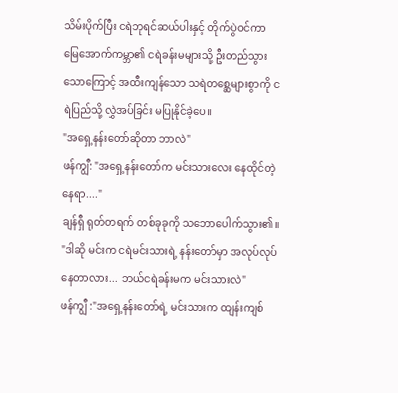သိမ်းပိုက်ပြီး ငရဲဘုရင်ဆယ်ပါးနှင့် တိုက်ပွဲဝင်ကာ မြေအောက်ကမ္ဘာ၏ ငရဲခန်းမများသို့ ဦးတည်သွားသောကြောင့် အထီးကျန်သော သရဲတစ္ဆေများစွာကို ငရဲပြည်သို့ လွှဲအပ်ခြင်း မပြုနိုင်ခဲ့ပေ။
"အရှေ့နန်းတော်ဆိုတာ ဘာလဲ"
ဖန်ကျွီ: "အရှေ့နန်းတော်က မင်းသားလေး နေထိုင်တဲ့ နေရာ...."
ချန်ရှီ ရုတ်တရက် တစ်ခုခုကို သဘောပေါက်သွား၏။
"ဒါဆို မင်းက ငရဲမင်းသားရဲ့ နန်းတော်မှာ အလုပ်လုပ်နေတာလား... ဘယ်ငရဲခန်းမက မင်းသားလဲ"
ဖန်ကျွီ :"အရှေ့နန်းတော်ရဲ့ မင်းသားက ထျန်းကျစ်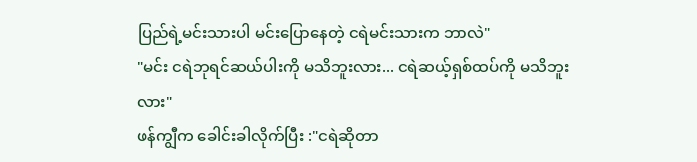ပြည်ရဲ့မင်းသားပါ မင်းပြောနေတဲ့ ငရဲမင်းသားက ဘာလဲ"
"မင်း ငရဲဘုရင်ဆယ်ပါးကို မသိဘူးလား... ငရဲဆယ့်ရှစ်ထပ်ကို မသိဘူးလား"
ဖန်ကျွီက ခေါင်းခါလိုက်ပြီး :"ငရဲဆိုတာ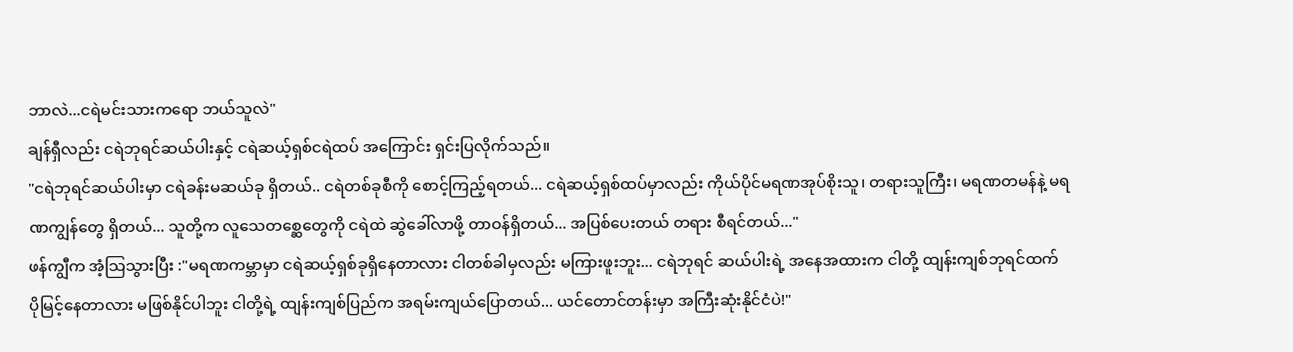ဘာလဲ...ငရဲမင်းသားကရော ဘယ်သူလဲ"
ချန်ရှီလည်း ငရဲဘုရင်ဆယ်ပါးနှင့် ငရဲဆယ့်ရှစ်ငရဲထပ် အကြောင်း ရှင်းပြလိုက်သည်။
"ငရဲဘုရင်ဆယ်ပါးမှာ ငရဲခန်းမဆယ်ခု ရှိတယ်.. ငရဲတစ်ခုစီကို စောင့်ကြည့်ရတယ်... ငရဲဆယ့်ရှစ်ထပ်မှာလည်း ကိုယ်ပိုင်မရဏအုပ်စိုးသူ၊ တရားသူကြီး၊ မရဏတမန်နဲ့ မရဏကျွန်တွေ ရှိတယ်... သူတို့က လူသေတစ္ဆေတွေကို ငရဲထဲ ဆွဲခေါ်လာဖို့ တာဝန်ရှိတယ်... အပြစ်ပေးတယ် တရား စီရင်တယ်..."
ဖန်ကျွီက အံ့သြသွားပြီး :"မရဏကမ္ဘာမှာ ငရဲဆယ့်ရှစ်ခုရှိနေတာလား ငါတစ်ခါမှလည်း မကြားဖူးဘူး... ငရဲဘုရင် ဆယ်ပါးရဲ့ အနေအထားက ငါတို့ ထျန်းကျစ်ဘုရင်ထက် ပိုမြင့်နေတာလား မဖြစ်နိုင်ပါဘူး ငါတို့ရဲ့ ထျန်းကျစ်ပြည်က အရမ်းကျယ်ပြောတယ်... ယင်တောင်တန်းမှာ အကြီးဆုံးနိုင်ငံပဲ!"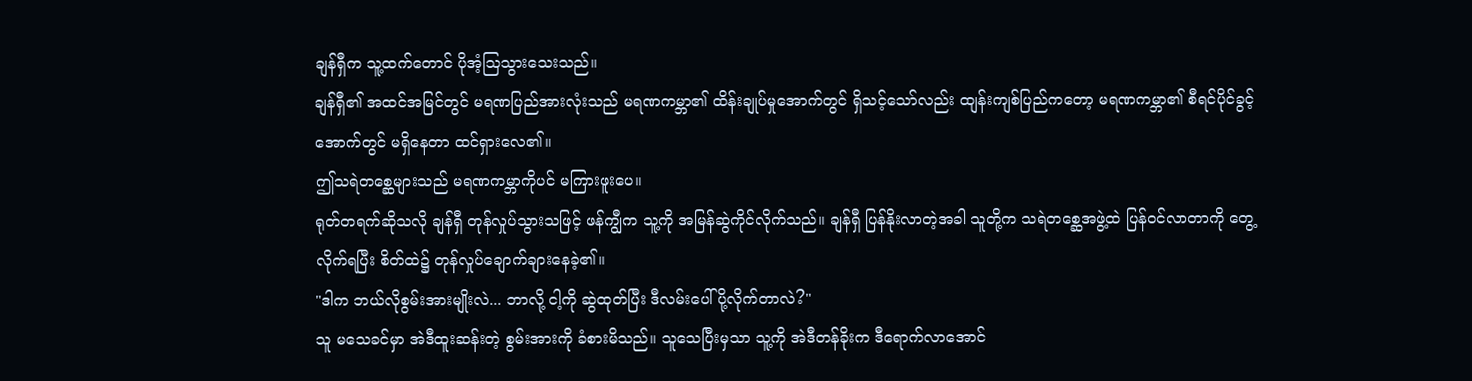ချန်ရှီက သူ့ထက်တောင် ပိုအံ့သြသွားသေးသည်။
ချန်ရှီ၏ အထင်အမြင်တွင် မရဏပြည်အားလုံးသည် မရဏကမ္ဘာ၏ ထိန်းချုပ်မှုအောက်တွင် ရှိသင့်သော်လည်း ထျန်းကျစ်ပြည်ကတော့ မရဏကမ္ဘာ၏ စီရင်ပိုင်ခွင့်အောက်တွင် မရှိနေတာ ထင်ရှားလေ၏။
ဤသရဲတစ္ဆေများသည် မရဏကမ္ဘာကိုပင် မကြားဖူးပေ။
ရုတ်တရက်ဆိုသလို ချန်ရှီ တုန်လှုပ်သွားသဖြင့် ဖန်ကျွီက သူ့ကို အမြန်ဆွဲကိုင်လိုက်သည်။ ချန်ရှီ ပြန်နိုးလာတဲ့အခါ သူတို့က သရဲတစ္ဆေအဖွဲ့ထဲ ပြန်ဝင်လာတာကို တွေ့လိုက်ရပြီး စိတ်ထဲ၌ တုန်လှုပ်ချောက်ချားနေခဲ့၏။
"ဒါက ဘယ်လိုစွမ်းအားမျိုးလဲ... ဘာလို့ ငါ့ကို ဆွဲထုတ်ပြီး ဒီလမ်းပေါ် ပို့လိုက်တာလဲ?"
သူ မသေခင်မှာ အဲဒီထူးဆန်းတဲ့ စွမ်းအားကို ခံစားမိသည်။ သူသေပြီးမှသာ သူ့ကို အဲဒီတန်ခိုးက ဒီရောက်လာအောင်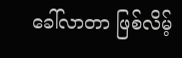ခေါ်လာတာ ဖြစ်လိမ့်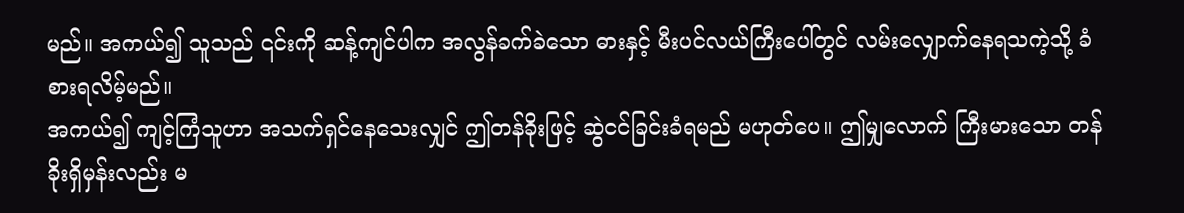မည်။ အကယ်၍ သူသည် ၎င်းကို ဆန့်ကျင်ပါက အလွန်ခက်ခဲသော ဓားနှင့် မီးပင်လယ်ကြီးပေါ်တွင် လမ်းလျှောက်နေရသကဲ့သို့ ခံစားရလိမ့်မည်။
အကယ်၍ ကျင့်ကြံသူဟာ အသက်ရှင်နေသေးလျှင် ဤတန်ခိုးဖြင့် ဆွဲငင်ခြင်းခံရမည် မဟုတ်ပေ။ ဤမျှလောက် ကြီးမားသော တန်ခိုးရှိမှန်းလည်း မ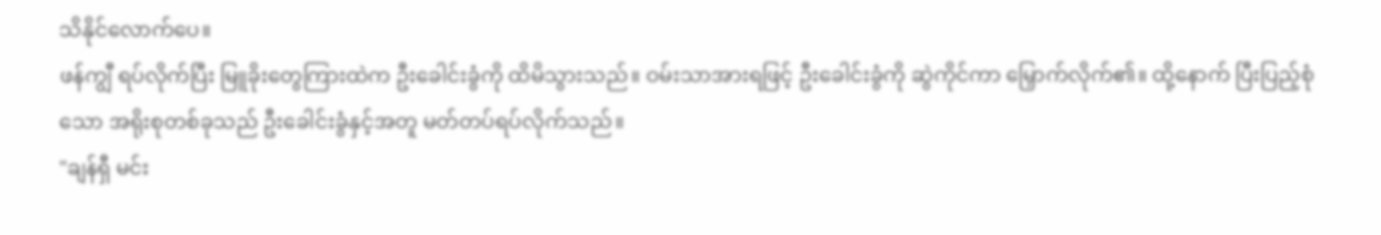သိနိုင်လောက်ပေ။
ဖန်ကျွီ ရပ်လိုက်ပြီး မြူခိုးတွေကြားထဲက ဦးခေါင်းခွံကို ထိမိသွားသည်။ ဝမ်းသာအားရဖြင့် ဦးခေါင်းခွံကို ဆွဲကိုင်ကာ မြှောက်လိုက်၏။ ထို့နောက် ပြီးပြည့်စုံသော အရိုးစုတစ်ခုသည် ဦးခေါင်းခွံနှင့်အတူ မတ်တပ်ရပ်လိုက်သည်။
"ချန်ရှီ မင်း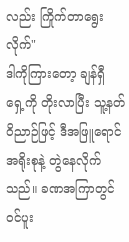လည်း ကြိုက်တာရွေးလိုက်"
ဒါကိုကြားတော့ ချန်ရှီ ရှေ့ကို တိုးလာပြီး သူ့နတ်ဝိညာဉ်ဖြင့် ဒီအဖြူရောင်အရိုးစုနဲ့ တွဲနေလိုက်သည်။ ခဏအကြာတွင် ဝင်ပူး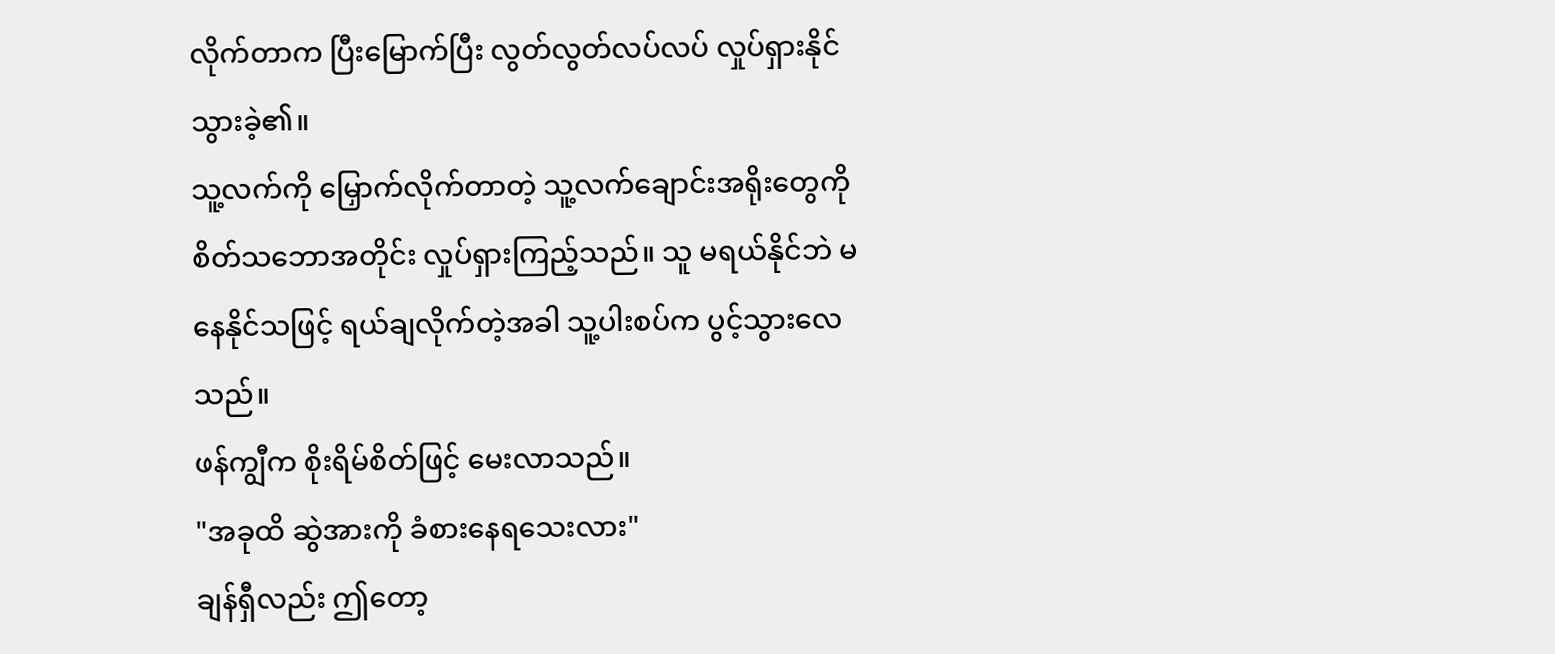လိုက်တာက ပြီးမြောက်ပြီး လွတ်လွတ်လပ်လပ် လှုပ်ရှားနိုင်သွားခဲ့၏။
သူ့လက်ကို မြှောက်လိုက်တာတဲ့ သူ့လက်ချောင်းအရိုးတွေကို စိတ်သဘောအတိုင်း လှုပ်ရှားကြည့်သည်။ သူ မရယ်နိုင်ဘဲ မနေနိုင်သဖြင့် ရယ်ချလိုက်တဲ့အခါ သူ့ပါးစပ်က ပွင့်သွားလေသည်။
ဖန်ကျွီက စိုးရိမ်စိတ်ဖြင့် မေးလာသည်။
"အခုထိ ဆွဲအားကို ခံစားနေရသေးလား"
ချန်ရှီလည်း ဤတော့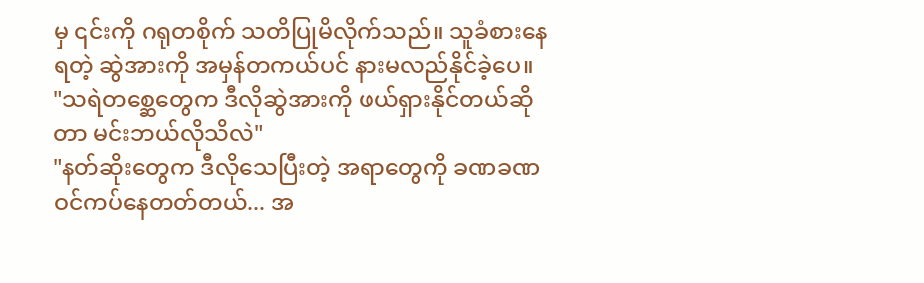မှ ၎င်းကို ဂရုတစိုက် သတိပြုမိလိုက်သည်။ သူခံစားနေရတဲ့ ဆွဲအားကို အမှန်တကယ်ပင် နားမလည်နိုင်ခဲ့ပေ။
"သရဲတစ္ဆေတွေက ဒီလိုဆွဲအားကို ဖယ်ရှားနိုင်တယ်ဆိုတာ မင်းဘယ်လိုသိလဲ"
"နတ်ဆိုးတွေက ဒီလိုသေပြီးတဲ့ အရာတွေကို ခဏခဏ ဝင်ကပ်နေတတ်တယ်... အ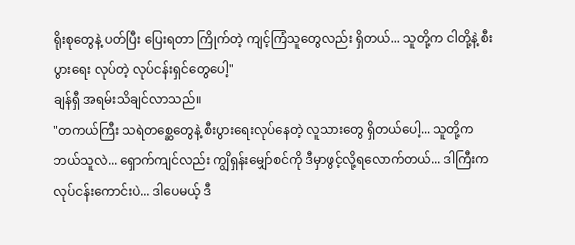ရိုးစုတွေနဲ့ ပတ်ပြီး ပြေးရတာ ကြိုက်တဲ့ ကျင့်ကြံသူတွေလည်း ရှိတယ်... သူတို့က ငါတို့နဲ့ စီးပွားရေး လုပ်တဲ့ လုပ်ငန်းရှင်တွေပေါ့"
ချန်ရှီ အရမ်းသိချင်လာသည်။
"တကယ်ကြီး သရဲတစ္ဆေတွေနဲ့ စီးပွားရေးလုပ်နေတဲ့ လူသားတွေ ရှိတယ်ပေါ့... သူတို့က ဘယ်သူလဲ... ရှောက်ကျင်လည်း ကျွိရှန်းမျှော်စင်ကို ဒီမှာဖွင့်လို့ရလောက်တယ်... ဒါကြီးက လုပ်ငန်းကောင်းပဲ... ဒါပေမယ့် ဒီ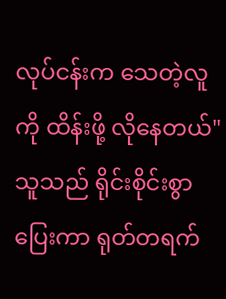လုပ်ငန်းက သေတဲ့လူကို ထိန်းဖို့ လိုနေတယ်"
သူသည် ရိုင်းစိုင်းစွာ ပြေးကာ ရုတ်တရက်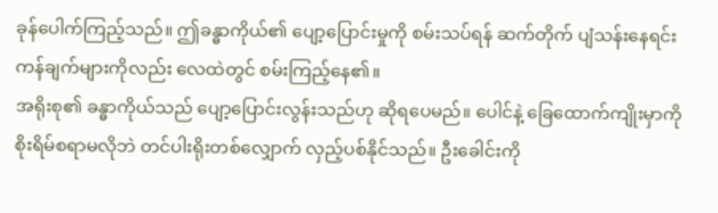ခုန်ပေါက်ကြည့်သည်။ ဤခန္ဓာကိုယ်၏ ပျော့ပြောင်းမှုကို စမ်းသပ်ရန် ဆက်တိုက် ပျံသန်းနေရင်း ကန်ချက်များကိုလည်း လေထဲတွင် စမ်းကြည့်နေ၏။
အရိုးစု၏ ခန္ဓာကိုယ်သည် ပျော့ပြောင်းလွန်းသည်ဟု ဆိုရပေမည်။ ပေါင်နဲ့ ခြေထောက်ကျိုးမှာကို စိုးရိမ်စရာမလိုဘဲ တင်ပါးရိုးတစ်လျှောက် လှည့်ပစ်နိုင်သည်။ ဦးခေါင်းကို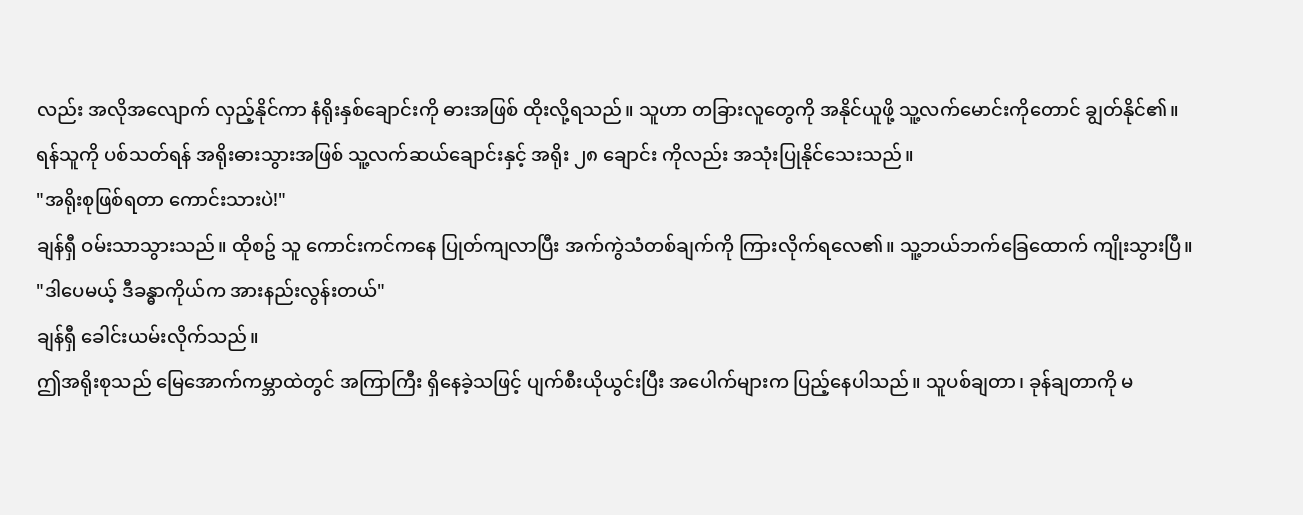လည်း အလိုအလျောက် လှည့်နိုင်ကာ နံရိုးနှစ်ချောင်းကို ဓားအဖြစ် ထိုးလို့ရသည်။ သူဟာ တခြားလူတွေကို အနိုင်ယူဖို့ သူ့လက်မောင်းကိုတောင် ချွတ်နိုင်၏။
ရန်သူကို ပစ်သတ်ရန် အရိုးဓားသွားအဖြစ် သူ့လက်ဆယ်ချောင်းနှင့် အရိုး ၂၈ ချောင်း ကိုလည်း အသုံးပြုနိုင်သေးသည်။
"အရိုးစုဖြစ်ရတာ ကောင်းသားပဲ!"
ချန်ရှီ ဝမ်းသာသွားသည်။ ထိုစဥ် သူ ကောင်းကင်ကနေ ပြုတ်ကျလာပြီး အက်ကွဲသံတစ်ချက်ကို ကြားလိုက်ရလေ၏။ သူ့ဘယ်ဘက်ခြေထောက် ကျိုးသွားပြီ။
"ဒါပေမယ့် ဒီခန္ဓာကိုယ်က အားနည်းလွန်းတယ်"
ချန်ရှီ ခေါင်းယမ်းလိုက်သည်။
ဤအရိုးစုသည် မြေအောက်ကမ္ဘာထဲတွင် အကြာကြီး ရှိနေခဲ့သဖြင့် ပျက်စီးယိုယွင်းပြီး အပေါက်များက ပြည့်နေပါသည်။ သူပစ်ချတာ၊ ခုန်ချတာကို မ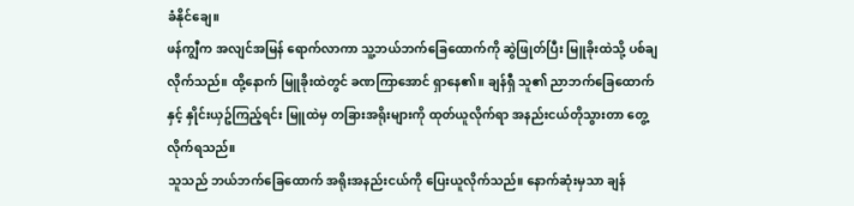ခံနိုင်ချေ။
ဖန်ကျွီက အလျင်အမြန် ရောက်လာကာ သူ့ဘယ်ဘက်ခြေထောက်ကို ဆွဲဖြုတ်ပြီး မြူခိုးထဲသို့ ပစ်ချလိုက်သည်။ ထို့နောက် မြူခိုးထဲတွင် ခဏကြာအောင် ရှာနေ၏။ ချန်ရှီ သူ၏ ညာဘက်ခြေထောက်နှင့် နှိုင်းယှဥ်ကြည့်ရင်း မြူထဲမှ တခြားအရိုးများကို ထုတ်ယူလိုက်ရာ အနည်းငယ်တိုသွားတာ တွေ့လိုက်ရသည်။
သူသည် ဘယ်ဘက်ခြေထောက် အရိုးအနည်းငယ်ကို ပြေးယူလိုက်သည်။ နောက်ဆုံးမှသာ ချန်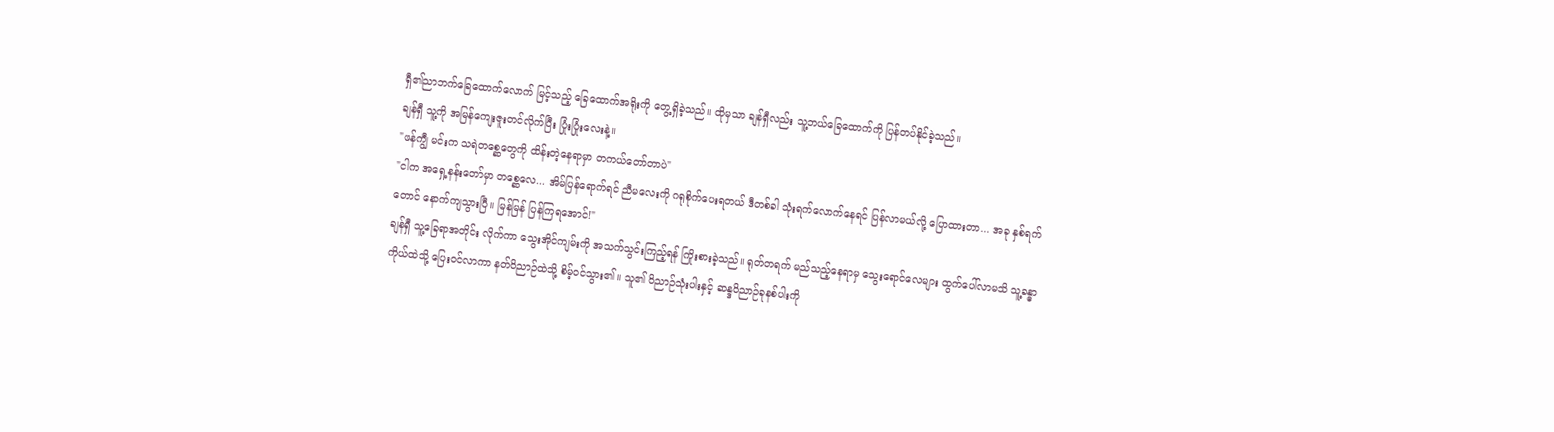ရှီ၏ညာဘက်ခြေထောက်လောက် မြင့်သည့် ခြေထောက်အရိုးကို တွေ့ရှိခဲ့သည်။ ထိုမှသာ ချန်ရှီလည်း သူ့ဘယ်ခြေထောက်ကို ပြန်တပ်နိုင်ခဲ့သည်။
ချန်ရှီ သူ့ကို အမြန်ကျေးဇူးတင်လိုက်ပြီး ပြုံးပြုံးလေးနဲ့။
"ဖန်ကျွီ မင်းက သရဲတစ္ဆေတွေကို ထိန်းတဲ့နေရာမှာ တကယ်တော်တာပဲ"
"ငါက အရှေ့နန်းတော်မှာ တစ္ဆေလေ... အိမ်ပြန်ရောက်ရင် ညီမလေးကို ဂရုစိုက်ပေးရတယ် ဒီတစ်ခါ သုံးရက်လောက်နေရင် ပြန်လာမယ်လို့ ပြောထားတာ... အခု နှစ်ရက်တောင် နောက်ကျသွားပြီ။ မြန်မြန် ပြန်ကြရအောင်!"
ချန်ရှီ သူ့ခြေရာအတိုင်း လိုက်ကာ သွေးအိုင်ကျမ်းကို အသက်သွင်းကြည့်ရန် ကြိုးစားခဲ့သည်။ ရုတ်တရက် မည်သည့်နေရာမှ သွေးရောင်လေများ ထွက်ပေါ်လာမသိ သူ့ခန္ဓာကိုယ်ထဲသို့ ပြေးဝင်လာကာ နတ်ဝိညာဉ်ထဲသို့ စိမ့်ဝင်သွား၏။ သူ၏ ဝိညာဉ်သုံးပါးနှင့် ဆန္ဒဝိညာဉ်ခုနစ်ပါးကို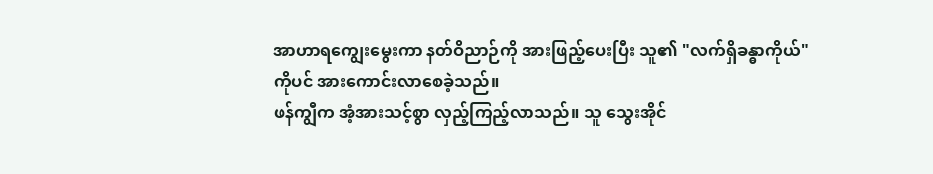အာဟာရကျွေးမွေးကာ နတ်ဝိညာဉ်ကို အားဖြည့်ပေးပြီး သူ၏ "လက်ရှိခန္ဓာကိုယ်" ကိုပင် အားကောင်းလာစေခဲ့သည်။
ဖန်ကျွီက အံ့အားသင့်စွာ လှည့်ကြည့်လာသည်။ သူ သွေးအိုင်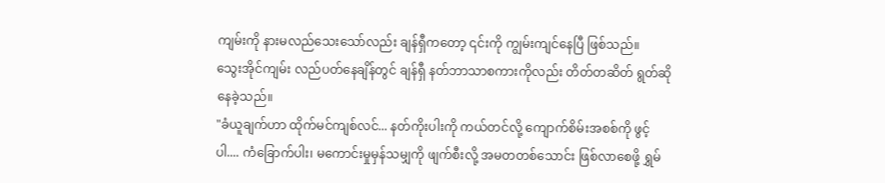ကျမ်းကို နားမလည်သေးသော်လည်း ချန်ရှီကတော့ ၎င်းကို ကျွမ်းကျင်နေပြီ ဖြစ်သည်။
သွေးအိုင်ကျမ်း လည်ပတ်နေချိန်တွင် ချန်ရှီ နတ်ဘာသာစကားကိုလည်း တိတ်တဆိတ် ရွတ်ဆိုနေခဲ့သည်။
"ခံယူချက်ဟာ ထိုက်မင်ကျစ်လင်... နတ်ကိုးပါးကို ကယ်တင်လို့ ကျောက်စိမ်းအစစ်ကို ဖွင့်ပါ.... ကံခြောက်ပါး၊ မကောင်းမှုမှန်သမျှကို ဖျက်စီးလို့ အမတတစ်သောင်း ဖြစ်လာစေဖို့ ရွှမ်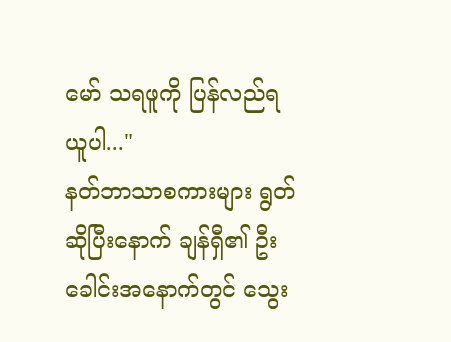မော် သရဖူကို ပြန်လည်ရယူပါ..."
နတ်ဘာသာစကားများ ရွတ်ဆိုပြီးနောက် ချန်ရှီ၏ ဦးခေါင်းအနောက်တွင် သွေး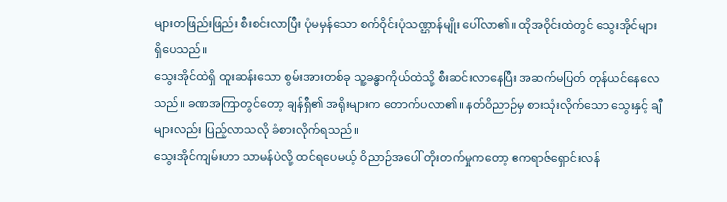များတဖြည်းဖြည်း စီးစင်းလာပြီး ပုံမမှန်သော စက်ဝိုင်းပုံသဏ္ဌာန်မျိုး ပေါ်လာ၏။ ထိုအဝိုင်းထဲတွင် သွေးအိုင်များ ရှိပေသည်။
သွေးအိုင်ထဲရှိ ထူးဆန်းသော စွမ်းအားတစ်ခု သူ့ခန္ဓာကိုယ်ထဲသို့ စီးဆင်းလာနေပြီး အဆက်မပြတ် တုန်ယင်နေလေသည်။ ခဏအကြာတွင်တော့ ချန်ရှီ၏ အရိုးများက တောက်ပလာ၏။ နတ်ဝိညာဉ်မှ စားသုံးလိုက်သော သွေးနှင့် ချီများလည်း ပြည့်လာသလို ခံစားလိုက်ရသည်။
သွေးအိုင်ကျမ်းဟာ သာမန်ပဲလို့ ထင်ရပေမယ့် ဝိညာဉ်အပေါ် တိုးတက်မှုကတော့ ဧကရာဇ်ရှောင်းလန်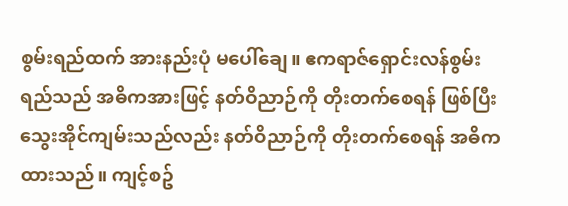စွမ်းရည်ထက် အားနည်းပုံ မပေါ်ချေ။ ဧကရာဇ်ရှောင်းလန်စွမ်းရည်သည် အဓိကအားဖြင့် နတ်ဝိညာဉ်ကို တိုးတက်စေရန် ဖြစ်ပြီး သွေးအိုင်ကျမ်းသည်လည်း နတ်ဝိညာဉ်ကို တိုးတက်စေရန် အဓိကထားသည်။ ကျင့်စဥ်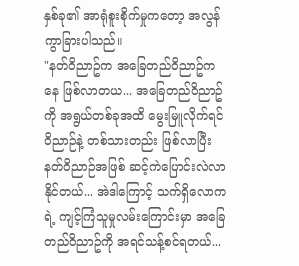နှစ်ခု၏ အာရုံစူးစိုက်မှုကတော့ အလွန်ကွာခြားပါသည်။
"နတ်ဝိညာဥ်က အခြေတည်ဝိညာဥ်ကနေ ဖြစ်လာတယ... အခြေတည်ဝိညာဥ်ကို အရွယ်တစ်ခုအထိ မွေးမြူလိုက်ရင် ဝိညာဉ်နဲ့ တစ်သားတည်း ဖြစ်လာပြီး နတ်ဝိညာဉ်အဖြစ် ဆင့်ကဲပြောင်းလဲလာနိုင်တယ်... အဲဒါကြောင့် သက်ရှိလောကရဲ့ ကျင့်ကြံသူမှုလမ်းကြောင်းမှာ အခြေတည်ဝိညာဥ်ကို အရင်သန့်စင်ရတယ်...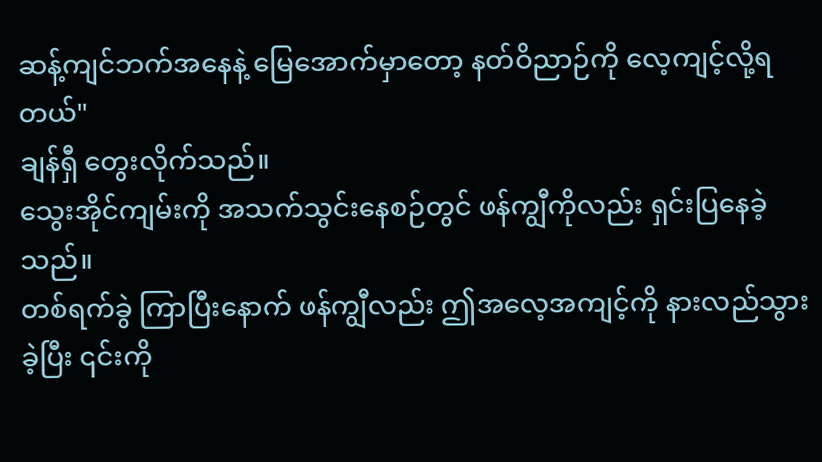ဆန့်ကျင်ဘက်အနေနဲ့ မြေအောက်မှာတော့ နတ်ဝိညာဉ်ကို လေ့ကျင့်လို့ရတယ်"
ချန်ရှီ တွေးလိုက်သည်။
သွေးအိုင်ကျမ်းကို အသက်သွင်းနေစဉ်တွင် ဖန်ကျွီကိုလည်း ရှင်းပြနေခဲ့သည်။
တစ်ရက်ခွဲ ကြာပြီးနောက် ဖန်ကျွီလည်း ဤအလေ့အကျင့်ကို နားလည်သွားခဲ့ပြီး ၎င်းကို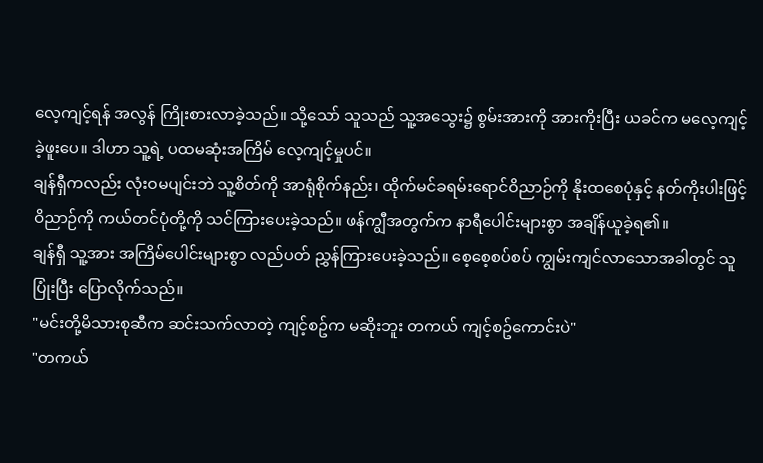လေ့ကျင့်ရန် အလွန် ကြိုးစားလာခဲ့သည်။ သို့သော် သူသည် သူ့အသွေး၌ စွမ်းအားကို အားကိုးပြီး ယခင်က မလေ့ကျင့်ခဲ့ဖူးပေ။ ဒါဟာ သူ့ရဲ့ ပထမဆုံးအကြိမ် လေ့ကျင့်မှုပင်။
ချန်ရှီကလည်း လုံးဝမပျင်းဘဲ သူ့စိတ်ကို အာရုံစိုက်နည်း၊ ထိုက်မင်ခရမ်းရောင်ဝိညာဉ်ကို နိုးထစေပုံနှင့် နတ်ကိုးပါးဖြင့် ဝိညာဉ်ကို ကယ်တင်ပုံတို့ကို သင်ကြားပေးခဲ့သည်။ ဖန်ကျွီအတွက်က နာရီပေါင်းများစွာ အချိန်ယူခဲ့ရ၏။
ချန်ရှီ သူ့အား အကြိမ်ပေါင်းများစွာ လည်ပတ် ညွှန်ကြားပေးခဲ့သည်။ စေ့စေ့စပ်စပ် ကျွမ်းကျင်လာသောအခါတွင် သူပြုံးပြီး ပြောလိုက်သည်။
"မင်းတို့မိသားစုဆီက ဆင်းသက်လာတဲ့ ကျင့်စဥ်က မဆိုးဘူး တကယ် ကျင့်စဥ်ကောင်းပဲ"
"တကယ်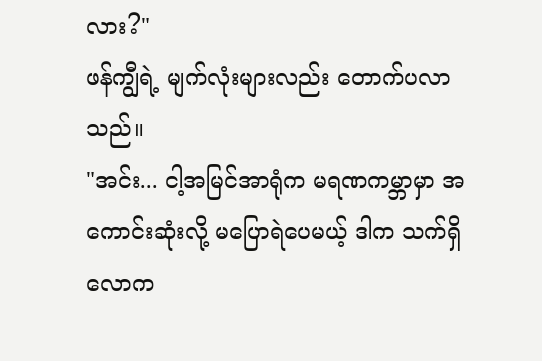လား?"
ဖန်ကျွီရဲ့ မျက်လုံးများလည်း တောက်ပလာသည်။
"အင်း... ငါ့အမြင်အာရုံက မရဏကမ္ဘာမှာ အကောင်းဆုံးလို့ မပြောရဲပေမယ့် ဒါက သက်ရှိလောက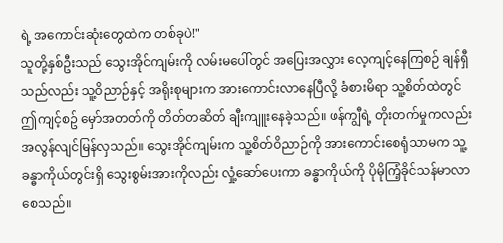ရဲ့ အကောင်းဆုံးတွေထဲက တစ်ခုပဲ!"
သူတို့နှစ်ဦးသည် သွေးအိုင်ကျမ်းကို လမ်းမပေါ်တွင် အပြေးအလွှား လေ့ကျင့်နေကြစဉ် ချန်ရှီသည်လည်း သူ့ဝိညာဉ်နှင့် အရိုးစုများက အားကောင်းလာနေပြီလို့ ခံစားမိရာ သူ့စိတ်ထဲတွင် ဤကျင့်စဥ် မှော်အတတ်ကို တိတ်တဆိတ် ချီးကျူးနေခဲ့သည်။ ဖန်ကျွီရဲ့ တိုးတက်မှုကလည်း အလွန်လျင်မြန်လှသည်။ သွေးအိုင်ကျမ်းက သူ့စိတ်ဝိညာဉ်ကို အားကောင်းစေရုံသာမက သူ့ခန္ဓာကိုယ်တွင်းရှိ သွေးစွမ်းအားကိုလည်း လှုံ့ဆော်ပေးကာ ခန္ဓာကိုယ်ကို ပိုမိုကြံ့ခိုင်သန်မာလာစေသည်။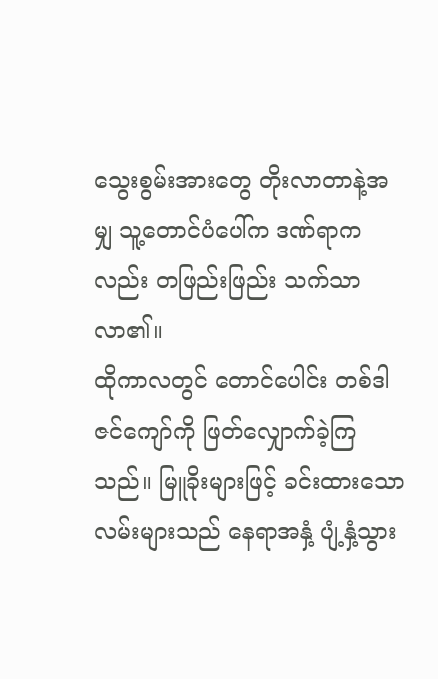သွေးစွမ်းအားတွေ တိုးလာတာနဲ့အမျှ သူ့တောင်ပံပေါ်က ဒဏ်ရာကလည်း တဖြည်းဖြည်း သက်သာလာ၏။
ထိုကာလတွင် တောင်ပေါင်း တစ်ဒါဇင်ကျော်ကို ဖြတ်လျှောက်ခဲ့ကြသည်။ မြူခိုးများဖြင့် ခင်းထားသော လမ်းများသည် နေရာအနှံ့ ပျံ့နှံ့သွား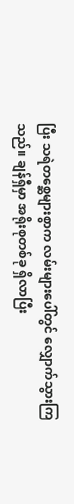ပြီး သရဲတစ္ဆေများစွာက လမ်းများပေါ်တွင် လျှောက်သွားကြသည်။ ချန်ရှီမှာ အရိုးစုတစ်ခု ရှိလာပြီး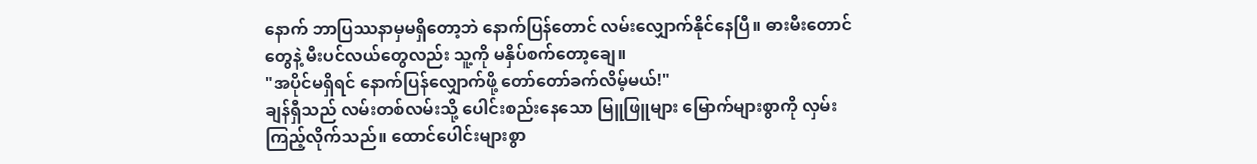နောက် ဘာပြဿနာမှမရှိတော့ဘဲ နောက်ပြန်တောင် လမ်းလျှောက်နိုင်နေပြီ။ ဓားမီးတောင်တွေနဲ့ မီးပင်လယ်တွေလည်း သူ့ကို မနှိပ်စက်တော့ချေ။
"အပိုင်မရှိရင် နောက်ပြန်လျှောက်ဖို့ တော်တော်ခက်လိမ့်မယ်!"
ချန်ရှီသည် လမ်းတစ်လမ်းသို့ ပေါင်းစည်းနေသော မြူဖြူများ မြောက်များစွာကို လှမ်းကြည့်လိုက်သည်။ ထောင်ပေါင်းများစွာ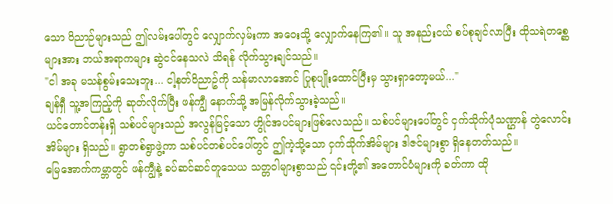သော ဝိညာဉ်များသည် ဤလမ်းပေါ်တွင် လျှောက်လှမ်းကာ အဝေးသို့ လျှောက်နေကြ၏။ သူ အနည်းငယ် စပ်စုချင်လာပြီး ထိုသရဲတစ္ဆေများအား ဘယ်အရာကများ ဆွဲငင်နေသလဲ သိရန် လိုက်သွားချင်သည်။
"ငါ အခု မသန်စွမ်းသေးဘူး... ငါ့နတ်ဝိညာဥ်ကို သန်မာလာအောင် ပြုစုပျိုးထောင်ပြီးမှ သွားရှာတော့မယ်..."
ချန်ရှီ သူ့အကြည့်ကို ဆုတ်လိုက်ပြီး ဖန်ကျွီ နောက်သို့ အမြန်လိုက်သွားခဲ့သည်။
ယင်တောင်တန်းရှိ သစ်ပင်များသည် အလွန်မြင့်သော ဟွိုင်အပင်များဖြစ်လေသည်။ သစ်ပင်များပေါ်တွင် ငှက်သိုက်ပုံသဏ္ဌာန် တွဲလောင်းအိမ်များ ရှိသည်။ ရွာတစ်ရွာဖွဲ့ကာ သစ်ပင်တစ်ပင်ပေါ်တွင် ဤကဲ့သို့သော ငှက်သိုက်အိမ်များ ဒါဇင်များစွာ ရှိနေတတ်သည်။
မြေအောက်ကမ္ဘာတွင် ဖန်ကျွီနဲ့ ခပ်ဆင်ဆင်တူသေယ သတ္တဝါများစွာသည် ၎င်းတို့၏ အတောင်ပံများကို ခတ်ကာ ထို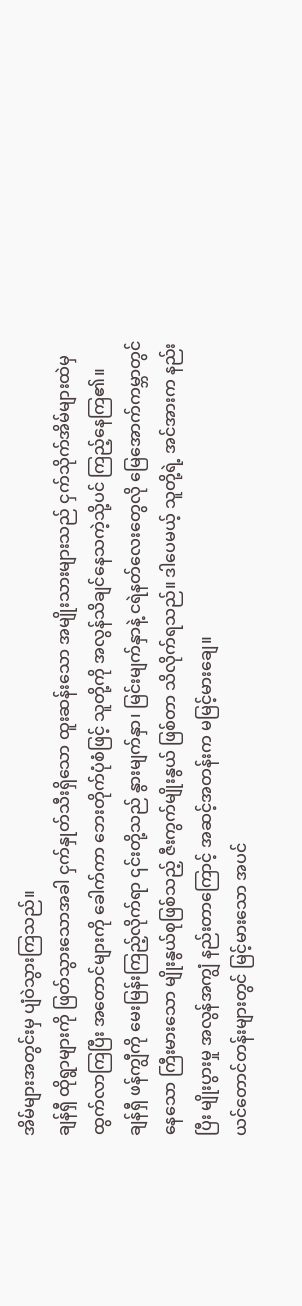အိမ်များအတွင်းမှ ပျံဝဲသွားကြသည်။
ချန်ရှီ ထိုရွာများကို ဖြတ်သွားသောအခါ ငှက်နှုတ်သီးရှိသော ထူးဆန်းသော အမျိုးသားများသည် ငှက်သိုက်အိမ်များထဲမှ ထွက်လာကြပြီး အတောင်များကို ခေါက်ကာ ဘေးတိုက်ပုံစံဖြင့် သူတို့ကို အလွန်သိချင်နေသကဲ့သို့ပင် ကြည့်နေကြ၏။
ချန်ရှီ ဖန်ကျွီကို မေးမြန်းကြည့်လိုက်ရာ ၎င်းတို့သည် နွားမျက်နှာ၊ မြင်းမျက်နှာနဲ့ ငရဲနတ်လေးတွေလို မြေအောက်ကမ္ဘာတွင် နေသော ကြီးမားသော မျိုးနွယ်စုဖြစ်သည့် ဇီးကွက်မျိုးနွယ် ဖြစ်တာ သိလိုက်ရသည်။ ဒါပေမယ့် သူတို့ရဲ့ အင်အားက နည်းပြီး မျိုးပွားမှု အလွန်အကျွံ နည်းတာကြောင့် အဆင့်အတန်းက မမြင့်မားချေ။
ယင်တောင်တန်းများတွင် မြင့်မားသော အပင်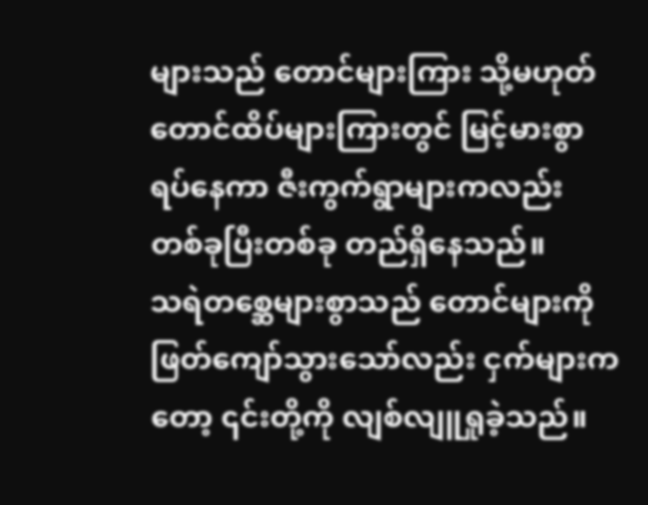များသည် တောင်များကြား သို့မဟုတ် တောင်ထိပ်များကြားတွင် မြင့်မားစွာ ရပ်နေကာ ဇီးကွက်ရွာများကလည်း တစ်ခုပြီးတစ်ခု တည်ရှိနေသည်။
သရဲတစ္ဆေများစွာသည် တောင်များကို ဖြတ်ကျော်သွားသော်လည်း ငှက်များကတော့ ၎င်းတို့ကို လျစ်လျူရှုခဲ့သည်။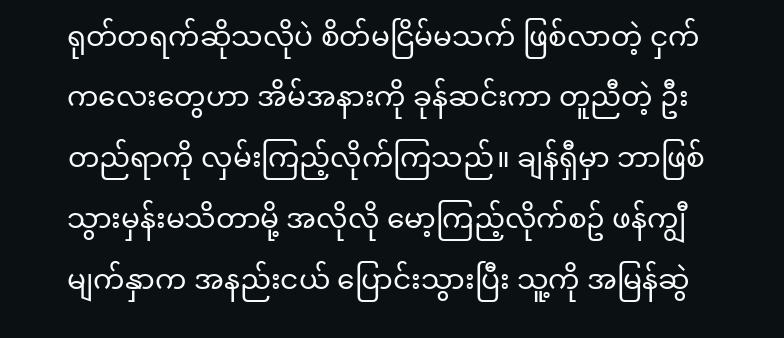ရုတ်တရက်ဆိုသလိုပဲ စိတ်မငြိမ်မသက် ဖြစ်လာတဲ့ ငှက်ကလေးတွေဟာ အိမ်အနားကို ခုန်ဆင်းကာ တူညီတဲ့ ဦးတည်ရာကို လှမ်းကြည့်လိုက်ကြသည်။ ချန်ရှီမှာ ဘာဖြစ်သွားမှန်းမသိတာမို့ အလိုလို မော့ကြည့်လိုက်စဥ် ဖန်ကျွီမျက်နှာက အနည်းငယ် ပြောင်းသွားပြီး သူ့ကို အမြန်ဆွဲ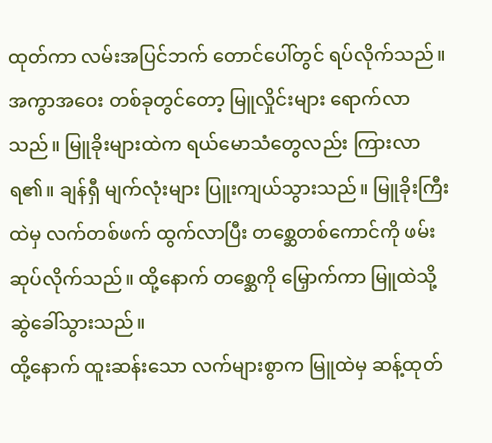ထုတ်ကာ လမ်းအပြင်ဘက် တောင်ပေါ်တွင် ရပ်လိုက်သည်။
အကွာအဝေး တစ်ခုတွင်တော့ မြူလှိုင်းများ ရောက်လာသည်။ မြူခိုးများထဲက ရယ်မောသံတွေလည်း ကြားလာရ၏။ ချန်ရှီ မျက်လုံးများ ပြူးကျယ်သွားသည်။ မြူခိုးကြီးထဲမှ လက်တစ်ဖက် ထွက်လာပြီး တစ္ဆေတစ်ကောင်ကို ဖမ်းဆုပ်လိုက်သည်။ ထို့နောက် တစ္ဆေကို မြှောက်ကာ မြူထဲသို့ ဆွဲခေါ်သွားသည်။
ထို့နောက် ထူးဆန်းသော လက်များစွာက မြူထဲမှ ဆန့်ထုတ်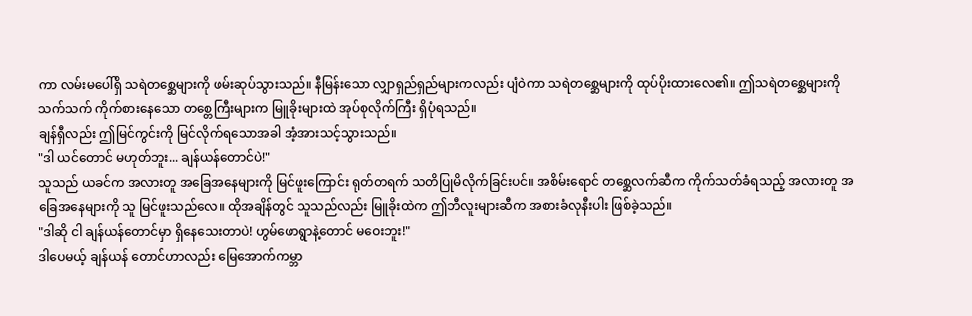ကာ လမ်းမပေါ်ရှိ သရဲတစ္ဆေများကို ဖမ်းဆုပ်သွားသည်။ နီမြန်းသော လျှာရှည်ရှည်များကလည်း ပျံဝဲကာ သရဲတစ္ဆေများကို ထုပ်ပိုးထားလေ၏။ ဤသရဲတစ္ဆေများကို သက်သက် ကိုက်စားနေသော တစ္တေကြီးများက မြူခိုးများထဲ အုပ်စုလိုက်ကြီး ရှိပုံရသည်။
ချန်ရှီလည်း ဤမြင်ကွင်းကို မြင်လိုက်ရသောအခါ အံ့အားသင့်သွားသည်။
"ဒါ ယင်တောင် မဟုတ်ဘူး... ချန်ယန်တောင်ပဲ!"
သူသည် ယခင်က အလားတူ အခြေအနေများကို မြင်ဖူးကြောင်း ရုတ်တရက် သတိပြုမိလိုက်ခြင်းပင်။ အစိမ်းရောင် တစ္ဆေလက်ဆီက ကိုက်သတ်ခံရသည့် အလားတူ အခြေအနေများကို သူ မြင်ဖူးသည်လေ။ ထိုအချိန်တွင် သူသည်လည်း မြူခိုးထဲက ဤဘီလူးများဆီက အစားခံလုနီးပါး ဖြစ်ခဲ့သည်။
"ဒါဆို ငါ ချန်ယန်တောင်မှာ ရှိနေသေးတာပဲ! ဟွမ်ဖောရွာနဲ့တောင် မဝေးဘူး!"
ဒါပေမယ့် ချန်ယန် တောင်ဟာလည်း မြေအောက်ကမ္ဘာ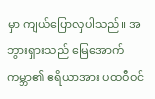မှာ ကျယ်ပြောလှပါသည်။ အဘွားရှားသည် မြေအောက်ကမ္ဘာ၏ ဧရိယာအား ပထဝီဝင်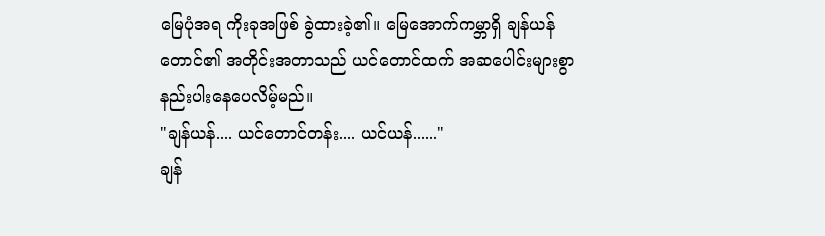မြေပုံအရ ကိုးခုအဖြစ် ခွဲထားခဲ့၏။ မြေအောက်ကမ္ဘာရှိ ချန်ယန်တောင်၏ အတိုင်းအတာသည် ယင်တောင်ထက် အဆပေါင်းများစွာ နည်းပါးနေပေလိမ့်မည်။
"ချန်ယန်.... ယင်တောင်တန်း.... ယင်ယန်......"
ချန်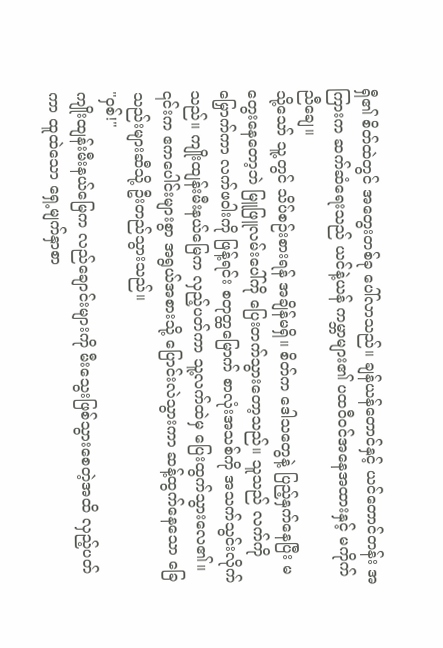ရှီ၏ စိတ်ထဲတွင် အတွေးတစ်ခု ပေါ်လာသည်။ ချန်ယန်တောင်နှင့် ယင်တောင်တန်း အကြားက ဆက်ဆံရေးသည် ယင်နဲ့ယန် ကမ္ဘာများ၏ ပထဝီဝင်အနေအထားနှင့် မကိုက်ညီချေ။
သို့သော် သူ့တွင် သိပ်စဉ်းစားရန် အချိန်မရှိ။ စိတ်က ဒေါသတွေနဲ့ ပြည့်နှက်နေပြီး မတွေးနေတော့ဘဲ မြူဖြူလမ်းပေါ်ကို ပြေးတက်သွားတော့သည်။ သူသည် လက်ကိုမြှောက်ကာ လက်ဖဝါးကို ဖြန့်ရင်း စတုတ္ထမြောက် စာလုံးအသစ်ကို အသက်သွင်းလိုက်သည်။ ကျိုးထျန်းမီးနယ်မြေက လှည့်ပတ်ကာ သူ့လက်ထဲမှ ပြေးထွက်သွားလေ၏။ ၎င်းက ဧကပေါင်းများစွာ အရွယ်အစားသို့ ပြောင်းလဲသွားကာ ဆန့်ထွက်နေသော ခြေသည်းများဆီသို့ ဦးတည်သွားသည်။
"ဝှစ်!"
ကျိုးထျန်းမီးနယ်မြေက လည်ချောင်းများကို မီးသွေးဖြစ်သွားစေတဲ့အထိ လှည့်ပတ်ကာ ထူထဲသော ရှေ့မျက်နှာစာ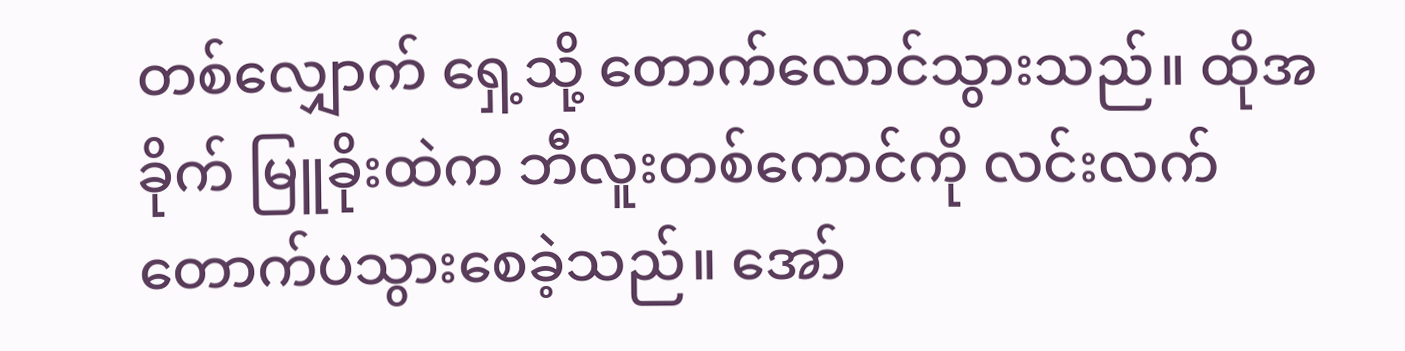တစ်လျှောက် ရှေ့သို့ တောက်လောင်သွားသည်။ ထိုအခိုက် မြူခိုးထဲက ဘီလူးတစ်ကောင်ကို လင်းလက်တောက်ပသွားစေခဲ့သည်။ အော်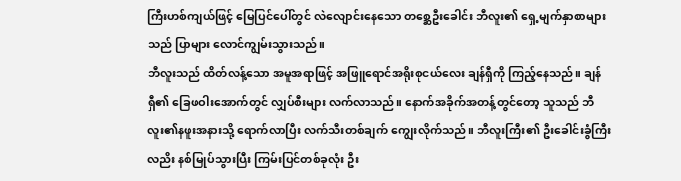ကြီးဟစ်ကျယ်ဖြင့် မြေပြင်ပေါ်တွင် လဲလျောင်းနေသော တစ္ဆေဦးခေါင်း ဘီလူး၏ ရှေ့မျက်နှာစာများသည် ပြာများ လောင်ကျွမ်းသွားသည်။
ဘီလူးသည် ထိတ်လန့်သော အမူအရာဖြင့် အဖြူရောင်အရိုးစုငယ်လေး ချန်ရှီကို ကြည့်နေသည်။ ချန်ရှီ၏ ခြေဖဝါးအောက်တွင် လျှပ်စီးများ လက်လာသည်။ နောက်အခိုက်အတန့်တွင်တော့ သူသည် ဘီလူး၏နဖူးအနားသို့ ရောက်လာပြီး လက်သီးတစ်ချက် ကျွေးလိုက်သည်။ ဘီလူးကြီး၏ ဦးခေါင်းခွံကြီးလညိး နစ်မြုပ်သွားပြီး ကြမ်းပြင်တစ်ခုလုံး ဦး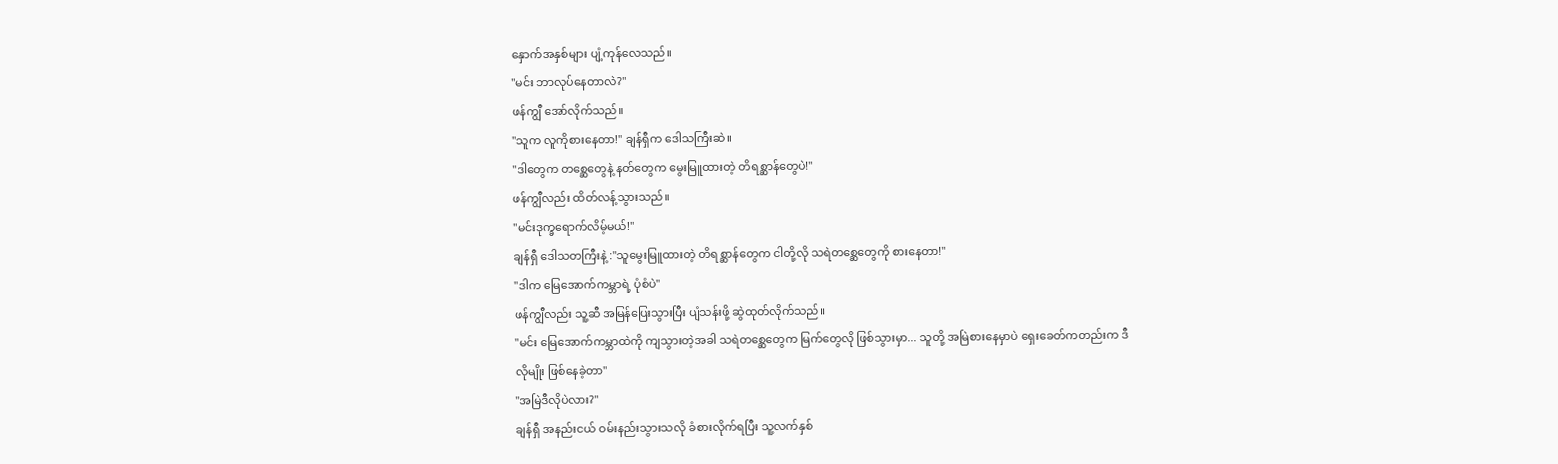နှောက်အနှစ်များ ပျံ့ကုန်လေသည်။
"မင်း ဘာလုပ်နေတာလဲ?"
ဖန်ကျွီ အော်လိုက်သည်။
"သူက လူကိုစားနေတာ!" ချန်ရှီက ဒေါသကြီးဆဲ။
"ဒါတွေက တစ္ဆေတွေနဲ့ နတ်တွေက မွေးမြူထားတဲ့ တိရစ္ဆာန်တွေပဲ!"
ဖန်ကျွီလည်း ထိတ်လန့်သွားသည်။
"မင်းဒုက္ခရောက်လိမ့်မယ်!"
ချန်ရှီ ဒေါသတကြီးနဲ့ :"သူမွေးမြူထားတဲ့ တိရစ္ဆာန်တွေက ငါတို့လို သရဲတစ္ဆေတွေကို စားနေတာ!"
"ဒါက မြေအောက်ကမ္ဘာရဲ့ ပုံစံပဲ"
ဖန်ကျွီလည်း သူ့ဆီ အမြန်ပြေးသွားပြီး ပျံသန်းဖို့ ဆွဲထုတ်လိုက်သည်။
"မင်း မြေအောက်ကမ္ဘာထဲကို ကျသွားတဲ့အခါ သရဲတစ္ဆေတွေက မြက်တွေလို ဖြစ်သွားမှာ... သူတို့ အမြဲစားနေမှာပဲ ရှေးခေတ်ကတည်းက ဒီလိုမျိုး ဖြစ်နေခဲ့တာ"
"အမြဲဒီလိုပဲလား?"
ချန်ရှီ အနည်းငယ် ဝမ်းနည်းသွားသလို ခံစားလိုက်ရပြီး သူ့လက်နှစ်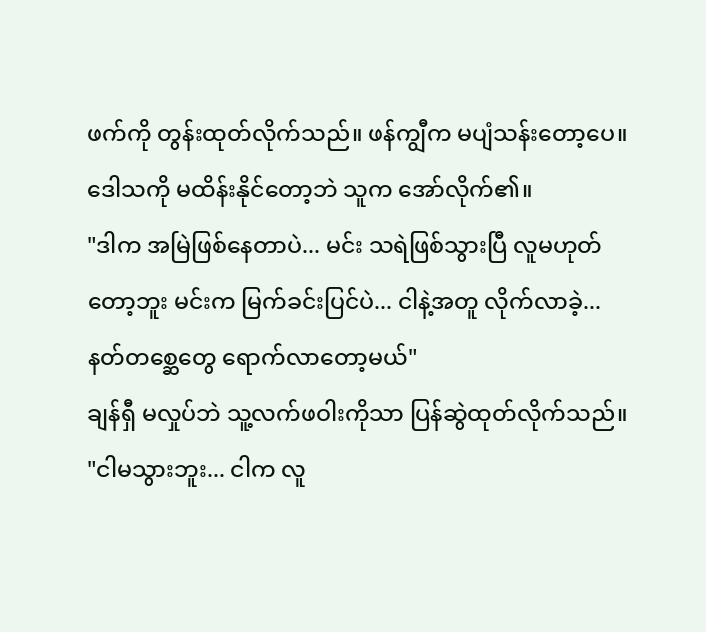ဖက်ကို တွန်းထုတ်လိုက်သည်။ ဖန်ကျွီက မပျံသန်းတော့ပေ။ ဒေါသကို မထိန်းနိုင်တော့ဘဲ သူက အော်လိုက်၏။
"ဒါက အမြဲဖြစ်နေတာပဲ... မင်း သရဲဖြစ်သွားပြီ လူမဟုတ်တော့ဘူး မင်းက မြက်ခင်းပြင်ပဲ... ငါနဲ့အတူ လိုက်လာခဲ့... နတ်တစ္ဆေတွေ ရောက်လာတော့မယ်"
ချန်ရှီ မလှုပ်ဘဲ သူ့လက်ဖဝါးကိုသာ ပြန်ဆွဲထုတ်လိုက်သည်။
"ငါမသွားဘူး... ငါက လူ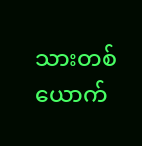သားတစ်ယောက်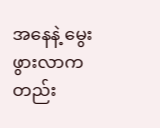အနေနဲ့ မွေးဖွားလာကတည်း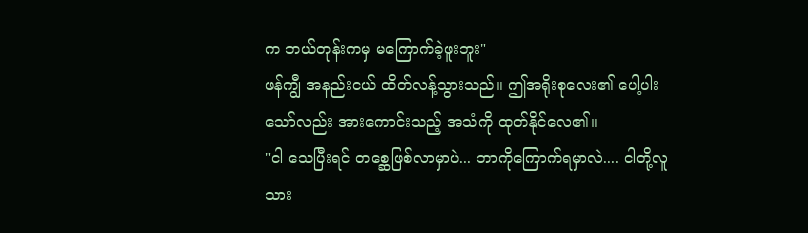က ဘယ်တုန်းကမှ မကြောက်ခဲ့ဖူးဘူး"
ဖန်ကျွီ အနည်းငယ် ထိတ်လန့်သွားသည်။ ဤအရိုးစုလေး၏ ပေါ့ပါးသော်လည်း အားကောင်းသည့် အသံကို ထုတ်နိုင်လေ၏။
"ငါ သေပြီးရင် တစ္ဆေဖြစ်လာမှာပဲ... ဘာကိုကြောက်ရမှာလဲ.... ငါတို့လူသား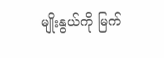မျိုးနွယ်ကို မြက်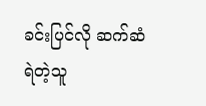ခင်းပြင်လို ဆက်ဆံရဲတဲ့သူ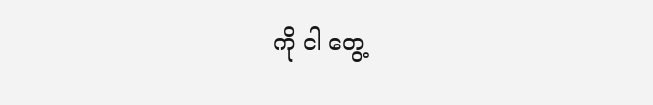ကို ငါ တွေ့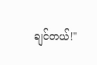ချင်တယ်!"